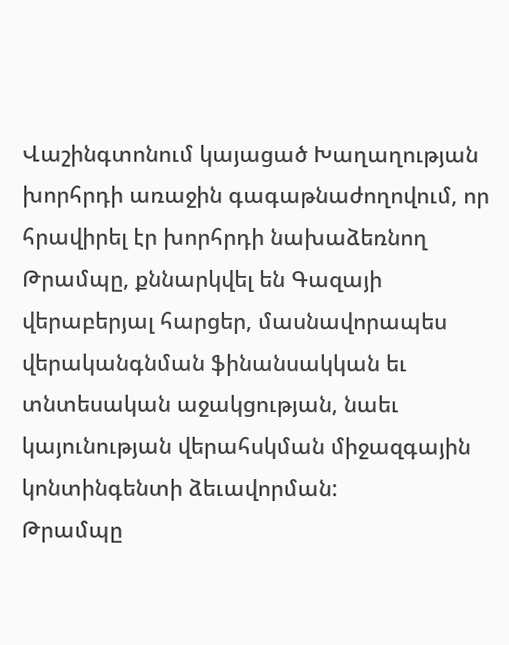Վաշինգտոնում կայացած Խաղաղության խորհրդի առաջին գագաթնաժողովում, որ հրավիրել էր խորհրդի նախաձեռնող Թրամպը, քննարկվել են Գազայի վերաբերյալ հարցեր, մասնավորապես վերականգնման ֆինանսակկան եւ տնտեսական աջակցության, նաեւ կայունության վերահսկման միջազգային կոնտինգենտի ձեւավորման:
Թրամպը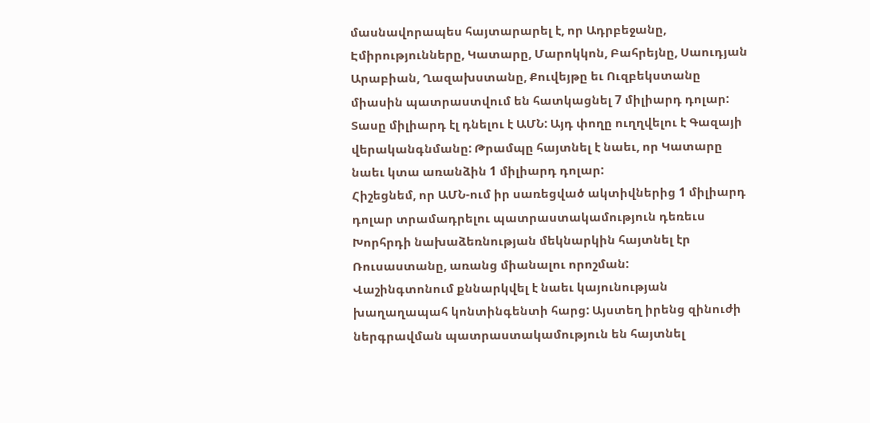մասնավորապես հայտարարել է, որ Ադրբեջանը, Էմիրությունները, Կատարը, Մարոկկոն, Բահրեյնը, Սաուդյան Արաբիան, Ղազախստանը, Քուվեյթը եւ Ուզբեկստանը միասին պատրաստվում են հատկացնել 7 միլիարդ դոլար: Տասը միլիարդ էլ դնելու է ԱՄՆ: Այդ փողը ուղղվելու է Գազայի վերականգնմանը: Թրամպը հայտնել է նաեւ, որ Կատարը նաեւ կտա առանձին 1 միլիարդ դոլար:
Հիշեցնեմ, որ ԱՄՆ-ում իր սառեցված ակտիվներից 1 միլիարդ դոլար տրամադրելու պատրաստակամություն դեռեւս Խորհրդի նախաձեռնության մեկնարկին հայտնել էր Ռուսաստանը, առանց միանալու որոշման:
Վաշինգտոնում քննարկվել է նաեւ կայունության խաղաղապահ կոնտինգենտի հարց: Այստեղ իրենց զինուժի ներգրավման պատրաստակամություն են հայտնել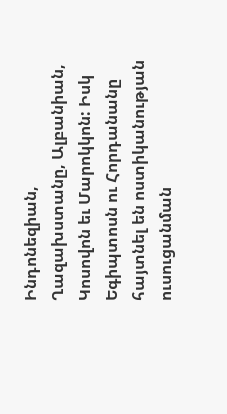Ինդոնեզիան, Ղազախստանը, Ալբանիան, Կոսովոն եւ Մարոկկոն: Իսկ Եգիպտոսն ու Հորդանանը հայտնել են ոստիկանության ուսուցանման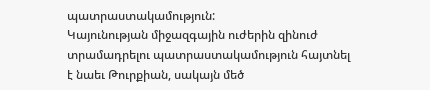պատրաստակամություն:
Կայունության միջազգային ուժերին զինուժ տրամադրելու պատրաստակամություն հայտնել է նաեւ Թուրքիան, սակայն մեծ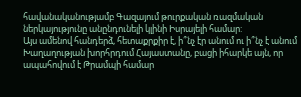հավանականությամբ Գազայում թուրքական ռազմական ներկայությունը անընդունելի կլինի Իսրայելի համար:
Այս ամենով հանդերձ, հետաքրքիր է, ի՞նչ էր անում ու ի՞նչ է անում Խաղաղության խորհրդում Հայաստանը, բացի իհարկե այն, որ ապահովում է Թրամպի համար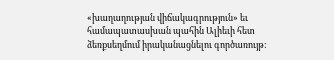«խաղաղության վիճակագրություն» եւ համապատասխան պահին Ալիեւի հետ ձեռքսեղմում իրականացնելու գործառույթ: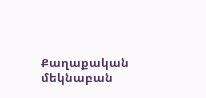Քաղաքական մեկնաբան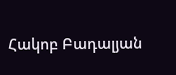Հակոբ Բադալյան